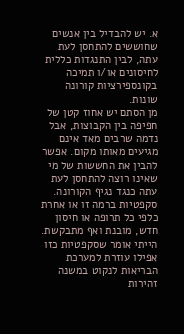א. יש להבדיל בין אנשים שחוששים להתחסן לעת עתה, לבין התנגדות כללית לחיסונים או/ו תמיכה בקונספירציות קורונה שונות.
מן הסתם יש אחוז קטן של חפיפה בין הקבוצות, אבל נדמה שרבים מאד אינם מגיעים מאותו מקום. אפשר להבין את החששות של מי שאינו רוצה להתחסן לעת עתה כנגד נגיף הקורונה. סקפטיות ברמה זו או אחרת כלפי כל תרופה או חיסון חדש, מובנת ואף מתבקשת. הייתי אומר שסקפטיות כזו אפילו עוזרת למערכת הבריאות לנקוט במשנה זהירות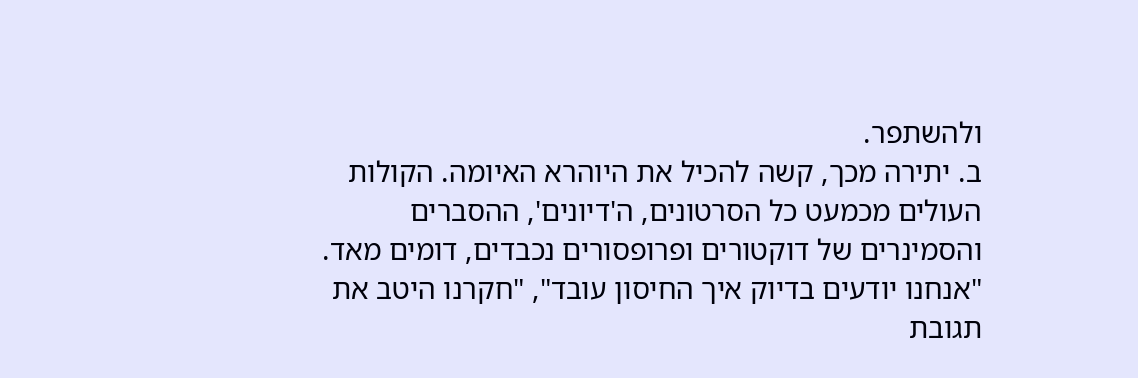ולהשתפר.
ב. יתירה מכך, קשה להכיל את היוהרא האיומה. הקולות העולים מכמעט כל הסרטונים, ה'דיונים', ההסברים והסמינרים של דוקטורים ופרופסורים נכבדים, דומים מאד. "אנחנו יודעים בדיוק איך החיסון עובד", "חקרנו היטב את תגובת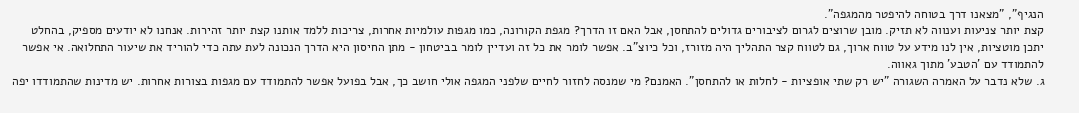הנגיף", "מצאנו דרך בטוחה להיפטר מהמגפה".
קצת יותר צניעות וענווה לא תזיק. מובן שרוצים לגרום לציבורים גדולים להתחסן, אבל האם זו הדרך? מגפת הקורונה, כמו מגפות עולמיות אחרות, צריכות ללמד אותנו קצת יותר זהירות. אנחנו לא יודעים מספיק, בהחלט יתכן מוטציות, אין לנו מידע על טווח ארוך, גם לטווח קצר התהליך היה מזורז, וכל כיוצ"ב. אפשר לומר את כל זה ועדיין לומר בביטחון - מתן החיסון היא הדרך הנכונה לעת עתה כדי להוריד את שיעור התחלואה. אי אפשר להתמודד עם 'הטבע' מתוך גאווה.
ג. שלא נדבר על האמרה השגורה "יש רק שתי אופציות - לחלות או להתחסן". האמנם? מי שמנסה לחזור לחיים שלפני המגפה אולי חושב כך, אבל בפועל אפשר להתמודד עם מגפות בצורות אחרות. יש מדינות שהתמודדו יפה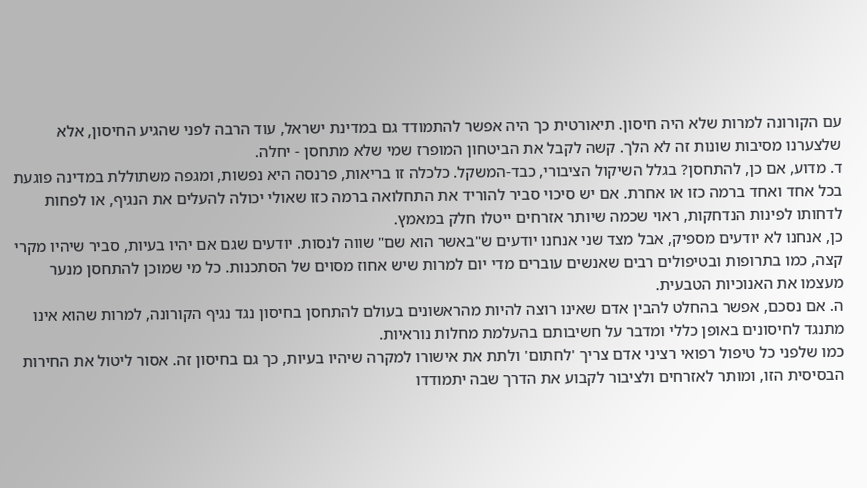עם הקורונה למרות שלא היה חיסון. תיאורטית כך היה אפשר להתמודד גם במדינת ישראל, עוד הרבה לפני שהגיע החיסון, אלא שלצערנו מסיבות שונות זה לא הלך. קשה לקבל את הביטחון המופרז שמי שלא מתחסן - יחלה.
ד. מדוע, אם כן, להתחסן? בגלל השיקול הציבורי, כבד-המשקל. כלכלה זו בריאות, פרנסה היא נפשות, ומגפה משתוללת במדינה פוגעת בכל אחד ואחד ברמה כזו או אחרת. אם יש סיכוי סביר להוריד את התחלואה ברמה כזו שאולי יכולה להעלים את הנגיף, או לפחות לדחותו לפינות הנדחקות, ראוי שכמה שיותר אזרחים ייטלו חלק במאמץ.
כן, אנחנו לא יודעים מספיק, אבל מצד שני אנחנו יודעים ש"באשר הוא שם" שווה לנסות. יודעים שגם אם יהיו בעיות, סביר שיהיו מקרי קצה, כמו בתרופות ובטיפולים רבים שאנשים עוברים מדי יום למרות שיש אחוז מסוים של הסתכנות. כל מי שמוכן להתחסן מנער מעצמו את האנוכיות הטבעית.
ה. אם נסכם, אפשר בהחלט להבין אדם שאינו רוצה להיות מהראשונים בעולם להתחסן בחיסון נגד נגיף הקורונה, למרות שהוא אינו מתנגד לחיסונים באופן כללי ומדבר על חשיבותם בהעלמת מחלות נוראיות.
כמו שלפני כל טיפול רפואי רציני אדם צריך 'לחתום' ולתת את אישורו למקרה שיהיו בעיות, כך גם בחיסון זה. אסור ליטול את החירות הבסיסית הזו, ומותר לאזרחים ולציבור לקבוע את הדרך שבה יתמודדו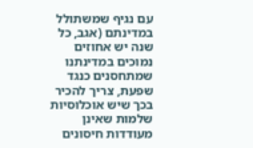עם נגיף שמשתולל במדינתם (אגב, כל שנה יש אחוזים נמוכים במדינתנו שמתחסנים כנגד שפעת, צריך להכיר בכך שיש אוכלוסיות שלמות שאינן מעודדות חיסונים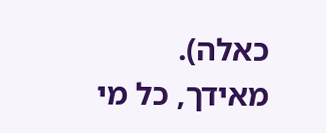כאלה).
מאידך, כל מי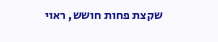שקצת פחות חושש, ראוי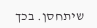שיתחסן. בכך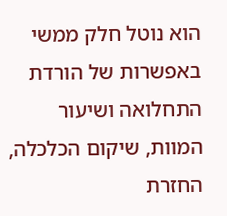הוא נוטל חלק ממשי באפשרות של הורדת התחלואה ושיעור המוות, שיקום הכלכלה, החזרת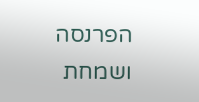הפרנסה ושמחת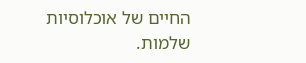החיים של אוכלוסיות שלמות.